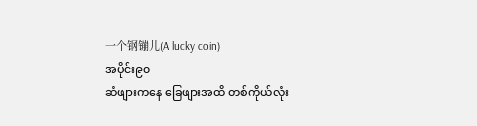一个钢镚儿(A lucky coin)
အပိုင်း၉၀
ဆံဖျားကနေ ခြေဖျားအထိ တစ်ကိုယ်လုံး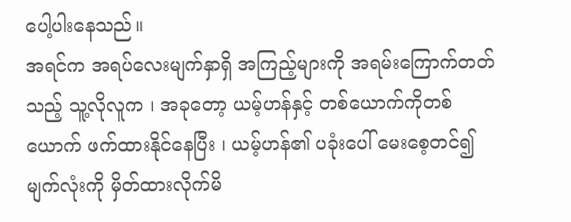ပေါ့ပါးနေသည်။
အရင်က အရပ်လေးမျက်နှာရှိ အကြည့်များကို အရမ်းကြောက်တတ်သည့် သူ့လိုလူက ၊ အခုတော့ ယမ့်ဟန်နှင့် တစ်ယောက်ကိုတစ်ယောက် ဖက်ထားနိုင်နေပြီး ၊ ယမ့်ဟန်၏ ပခုံးပေါ် မေးစေ့တင်၍ မျက်လုံးကို မှိတ်ထားလိုက်မိ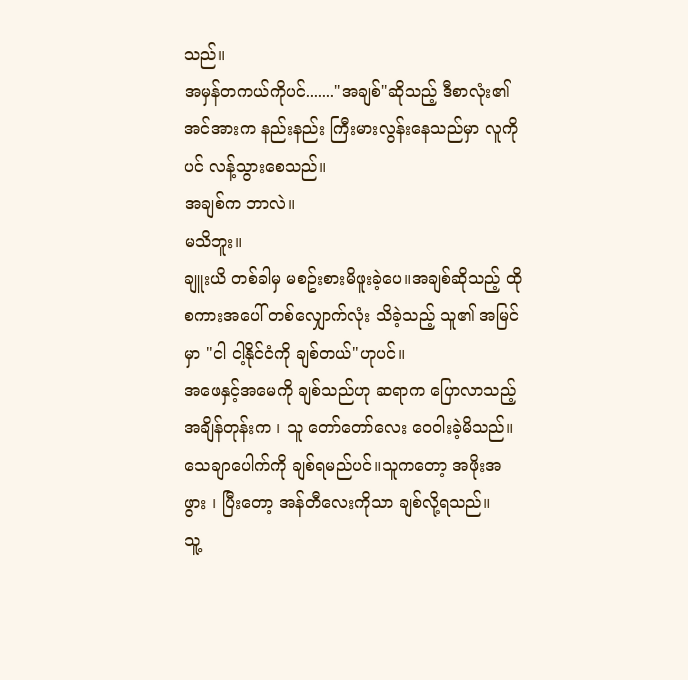သည်။
အမှန်တကယ်ကိုပင်......."အချစ်"ဆိုသည့် ဒီစာလုံး၏ အင်အားက နည်းနည်း ကြီးမားလွန်းနေသည်မှာ လူကိုပင် လန့်သွားစေသည်။
အချစ်က ဘာလဲ။
မသိဘူး။
ချူးယိ တစ်ခါမှ မစဥ်းစားမိဖူးခဲ့ပေ။အချစ်ဆိုသည့် ထိုစကားအပေါ် တစ်လျှောက်လုံး သိခဲ့သည့် သူ၏ အမြင်မှာ "ငါ ငါ့နိုင်ငံကို ချစ်တယ်"ဟုပင်။
အဖေနှင့်အမေကို ချစ်သည်ဟု ဆရာက ပြောလာသည့် အချိန်တုန်းက ၊ သူ တော်တော်လေး ဝေဝါးခဲ့မိသည်။သေချာပေါက်ကို ချစ်ရမည်ပင်။သူကတော့ အဖိုးအဖွား ၊ ပြီးတော့ အန်တီလေးကိုသာ ချစ်လို့ရသည်။
သူ့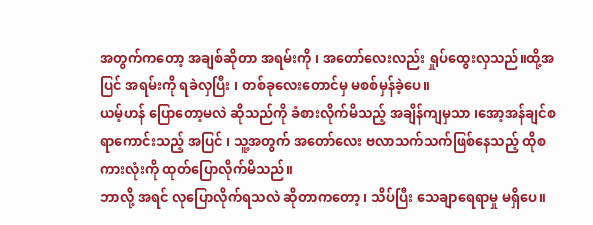အတွက်ကတော့ အချစ်ဆိုတာ အရမ်းကို ၊ အတော်လေးလည်း ရှုပ်ထွေးလှသည်။ထို့အပြင် အရမ်းကို ရခဲလှပြီး ၊ တစ်ခုလေးတောင်မှ မစစ်မှန်ခဲ့ပေ။
ယမ့်ဟန် ပြောတော့မလဲ ဆိုသည်ကို ခံစားလိုက်မိသည့် အချိန်ကျမှသာ ၊အော့အန်ချင်စရာကောင်းသည့် အပြင် ၊ သူ့အတွက် အတော်လေး ဗလာသက်သက်ဖြစ်နေသည့် ထိုစကားလုံးကို ထုတ်ပြောလိုက်မိသည်။
ဘာလို့ အရင် လုပြောလိုက်ရသလဲ ဆိုတာကတော့ ၊ သိပ်ပြီး သေချာရေရာမှု မရှိပေ။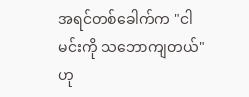အရင်တစ်ခေါက်က "ငါ မင်းကို သဘောကျတယ်"ဟု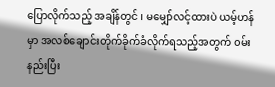ပြောလိုက်သည့် အချိန်တွင် ၊ မမျှော်လင့်ထားပဲ ယမ့်ဟန်မှာ အလစ်ချောင်းတိုက်ခိုက်ခံလိုက်ရသည့်အတွက် ၀မ်းနည်းပြီး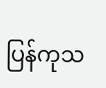ပြန်ကုသ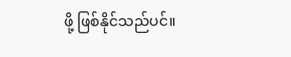ဖို့ ဖြစ်နိုင်သည်ပင်။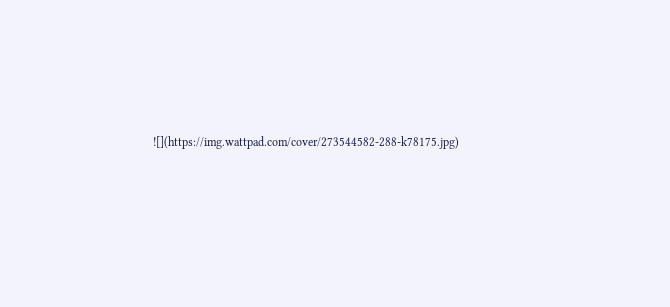![](https://img.wattpad.com/cover/273544582-288-k78175.jpg)